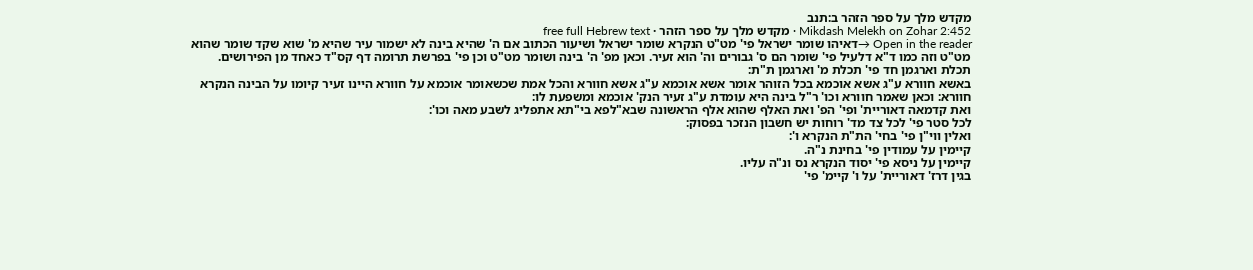מקדש מלך על ספר הזהר ב:תנב
Mikdash Melekh on Zohar 2:452 · מקדש מלך על ספר הזהר · free full Hebrew text
Open in the reader →דאיהו שומר ישראל פי' מט"ט הנקרא שומר ישראל ושיעור הכתוב אם ה' שהיא בינה לא ישמור עיר שהיא מ' שוא שקד שומר שהוא מט"ט וזה כמו ד"א דלעיל פי' שומר הם ס' גבורים וה' הוא זעיר. וכאן מפ' ה' בינה ושומר מט"ט וכן פי' בפרשת תרומה דף קס"ד כאחד מן הפירושים.
תכלת וארגמן חד פי' תכלת מ' וארגמן ת"ת:
באשא חוורא ע"ג אשא אוכמא בכל הזוהר אומר אשא אוכמא ע"ג אשא חוורא והכל אמת שכשאומר אוכמא על חוורא היינו זעיר קיומו על הבינה הנקרא חוורא: וכאן שאמר חוורא וכו' ר"ל בינה היא עומדת ע"ג זעיר הנק' אוכמא ומשפעת לו:
ואת קדמאה דאוריית' ופי' הפ' ואת האלף שהוא אלף הראשונה שבא"לפא בי"תא אתפליג לשבע מאה וכו':
לכל סטר פי' לכל צד מד' רוחות יש חשבון הנזכר בפסוק:
ואלין ווי"ן פי' בחי' הת"ת הנקרא ו':
קיימין על עמודין פי' בחינת נ"ה.
קיימין על ניסא פי' יסוד הנקרא נס ונ"ה עליו.
בגין דרז' דאוריית' על ו' קיימ' פי'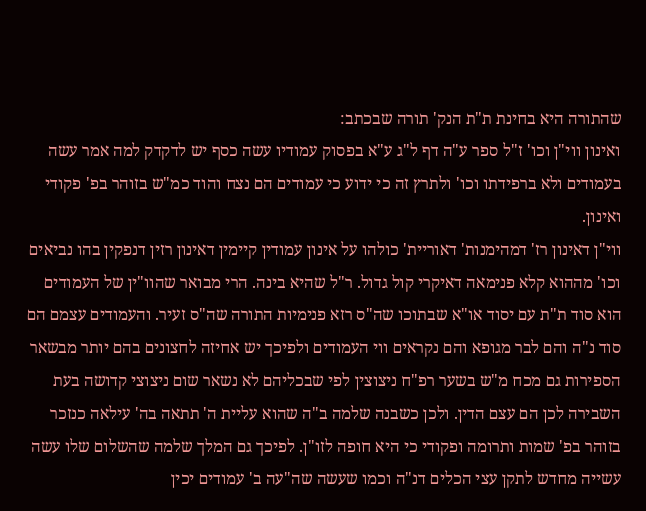שהתורה היא בחינת ת"ת הנק' תורה שבכתב:
ואינון ווי"ן וכו' ז"ל ספר ע"ה דף ל"ג ע"א בפסוק עמודיו עשה כסף יש לדקדק למה אמר עשה בעמודים ולא ברפידתו וכו' ולתרץ זה כי ידוע כי עמודים הם נצח והוד כמ"ש בזוהר בפ' פקודי ואינון.
ווי"ן דאינון רז' דמהימנות' דאוריית' כולהו על אינון עמודין קיימין דאינון רזין דנפקין בהו נביאים וכו' מההוא קלא פנימאה דאיקרי קול גדול. ר"ל שהיא בינה. הרי מבואר שהוו"ין של העמודים הוא סוד ת"ת עם יסוד או"א שבתוכו שה"ס רזא פנימיות התורה שה"ס זעיר. והעמודים עצמם הם סוד נ"ה והם לבר מגופא והם נקראים ווי העמודים ולפיכך יש אחיזה לחצונים בהם יותר מבשאר הספירות גם מכח מ"ש בשער רפ"ח ניצוצין לפי שבכליהם לא נשאר שום ניצוצי קדושה בעת השבירה לכן הם עצם הדין. ולכן כשבנה שלמה ב"ה שהוא עליית ה' תתאה בה' עילאה כנזכר בזוהר בפ' שמות ותרומה ופקודי כי היא חופה לזו"ן. לפיכך גם המלך שלמה שהשלום שלו עשה עשייה מחדש לתקן עצי הכלים דנ"ה וכמו שעשה שה"עה ב' עמודים יכין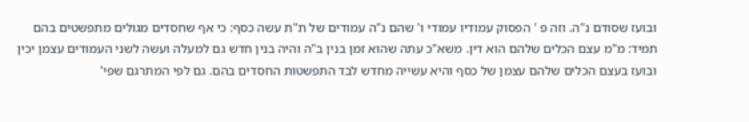ובועז שסודם נ"ה. וזה פ ' הפסוק עמודיו עמודי ו' שהם נ"ה עמודים של ת"ת עשה כסף: כי אף שחסדים מגולים מתפשטים בהם תמיד: מ"מ עצם הכלים שלהם הוא דין. משא"כ עתה שהוא זמן בנין ב"ה והיה בנין חדש גם למעלה ועשה לשני העמודים עצמן יכין ובועז בעצם הכלים שלהם עצמן של כסף והיא עשייה מחדש לבד התפשטות החסדים בהם. גם לפי המתרגם שפי'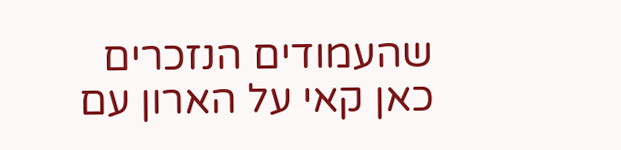שהעמודים הנזכרים כאן קאי על הארון עם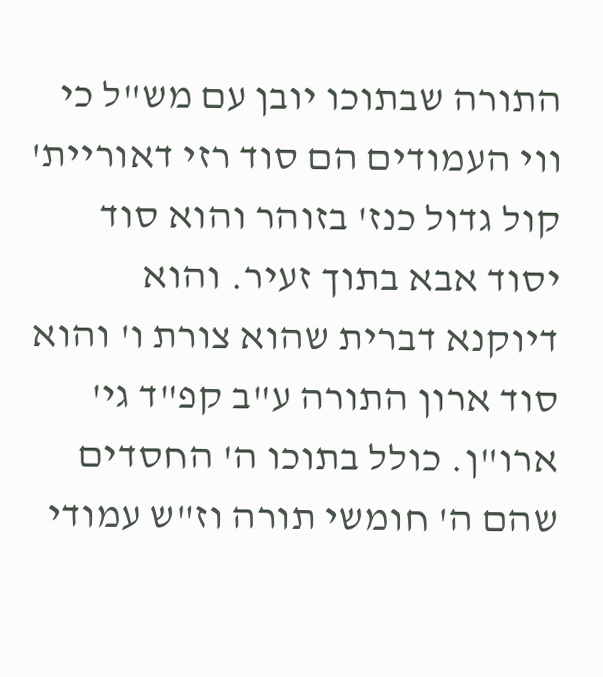התורה שבתוכו יובן עם מש"ל כי ווי העמודים הם סוד רזי דאוריית' קול גדול כנז' בזוהר והוא סוד יסוד אבא בתוך זעיר. והוא דיוקנא דברית שהוא צורת ו' והוא סוד ארון התורה ע"ב קפ"ד גי' ארו"ן. כולל בתוכו ה' החסדים שהם ה' חומשי תורה וז"ש עמודי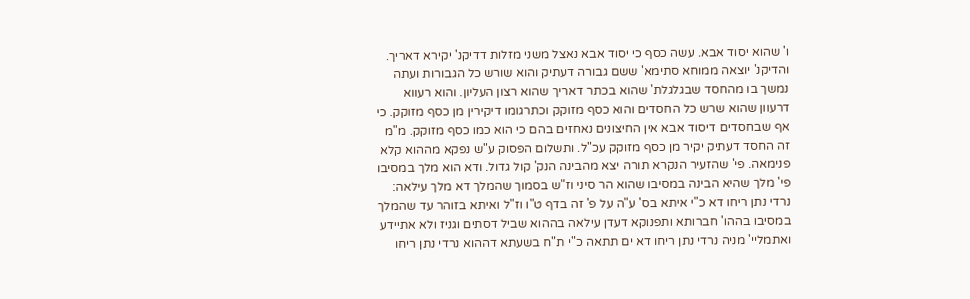ו' שהוא יסוד אבא. עשה כסף כי יסוד אבא נאצל משני מזלות דדיקנ' יקירא דאריך. והדיקנ' יוצאה ממוחא סתימא' ששם גבורה דעתיק והוא שורש כל הגבורות ועתה נמשך בו מהחסד שבגלגלת' שהוא בכתר דאריך שהוא רצון העליון. והוא רעווא דרעוון שהוא שרש כל החסדים והוא כסף מזוקק וכתרגומו דיקירין מן כסף מזוקק. כי אף שבחסדים דיסוד אבא אין החיצונים נאחזים בהם כי הוא כמו כסף מזוקק. מ"מ זה החסד דעתיק יקיר מן כסף מזוקק עכ"ל. ותשלום הפסוק ע"ש נפקא מההוא קלא פנימאה. פי' שהזעיר הנקרא תורה יצא מהבינה הנק' קול גדול. ודא הוא מלך במסיבו פי' מלך שהיא הבינה במסיבו שהוא הר סיני וז"ש בסמוך שהמלך דא מלך עילאה:
נרדי נתן ריחו דא כ"י איתא בס' ע"ה על פ' זה בדף ט"ו וז"ל ואיתא בזוהר עד שהמלך במסיבו בההו' חברותא ותפנוקא דעדן עילאה בההוא שביל דסתים וגניז ולא אתיידע ואתמליי' מניה נרדי נתן ריחו דא ים תתאה כ"י ת"ח בשעתא דההוא נרדי נתן ריחו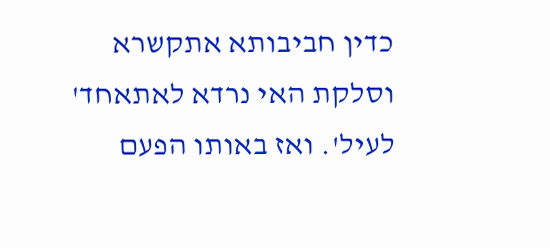כדין חביבותא אתקשרא וסלקת האי נרדא לאתאחד' לעיל'. ואז באותו הפעם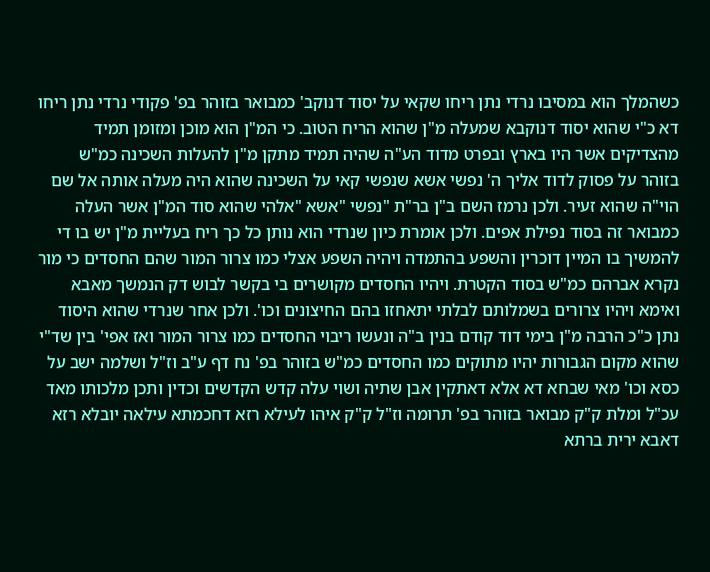כשהמלך הוא במסיבו נרדי נתן ריחו שקאי על יסוד דנוקב' כמבואר בזוהר בפ' פקודי נרדי נתן ריחו דא כ"י שהוא יסוד דנוקבא שמעלה מ"ן שהוא הריח הטוב. כי המ"ן הוא מוכן ומזומן תמיד מהצדיקים אשר היו בארץ ובפרט מדוד הע"ה שהיה תמיד מתקן מ"ן להעלות השכינה כמ"ש בזוהר על פסוק לדוד אליך ה' נפשי אשא שנפשי קאי על השכינה שהוא היה מעלה אותה אל שם הוי"ה שהוא זעיר. ולכן נרמז השם ב"ן בר"ת "נפשי "אשא "אלהי שהוא סוד המ"ן אשר העלה כמבואר זה בסוד נפילת אפים. ולכן אומרת כיון שנרדי הוא נותן כל כך ריח בעליית מ"ן יש בו די להמשיך בו המיין דוכרין והשפע בהתמדה ויהיה השפע אצלי כמו צרור המור שהם החסדים כי מור נקרא אברהם כמ"ש בסוד הקטרת. ויהיו החסדים מקושרים בי בקשר לבוש דק הנמשך מאבא ואימא ויהיו צרורים בשמלותם לבלתי יתאחזו בהם החיצונים וכו'. ולכן אחר שנרדי שהוא היסוד נתן כ"כ הרבה מ"ן בימי דוד קודם בנין ב"ה ונעשו ריבוי החסדים כמו צרור המור ואז אפי' בין שד"י שהוא מקום הגבורות יהיו מתוקים כמו החסדים כמ"ש בזוהר בפ' נח דף ע"ב וז"ל ושלמה ישב על כסא וכו' מאי שבחא דא אלא דאתקין אבן שתיה ושוי עלה קדש הקדשים וכדין ותכן מלכותו מאד עכ"ל ומלת ק"ק מבואר בזוהר בפ' תרומה וז"ל ק"ק איהו לעילא רזא דחכמתא עילאה יובלא רזא דאבא ירית ברתא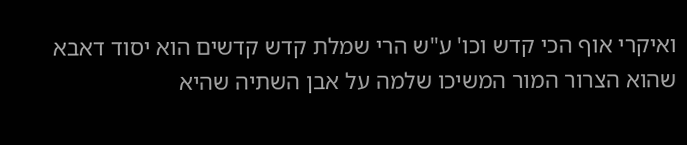ואיקרי אוף הכי קדש וכו' ע"ש הרי שמלת קדש קדשים הוא יסוד דאבא שהוא הצרור המור המשיכו שלמה על אבן השתיה שהיא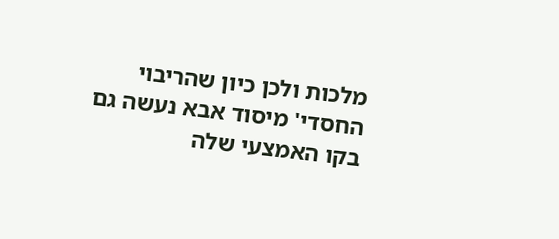מלכות ולכן כיון שהריבוי החסדי' מיסוד אבא נעשה גם בקו האמצעי שלה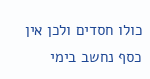כולו חסדים ולכן אין כסף נחשב בימי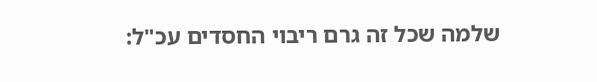שלמה שכל זה גרם ריבוי החסדים עכ"ל: